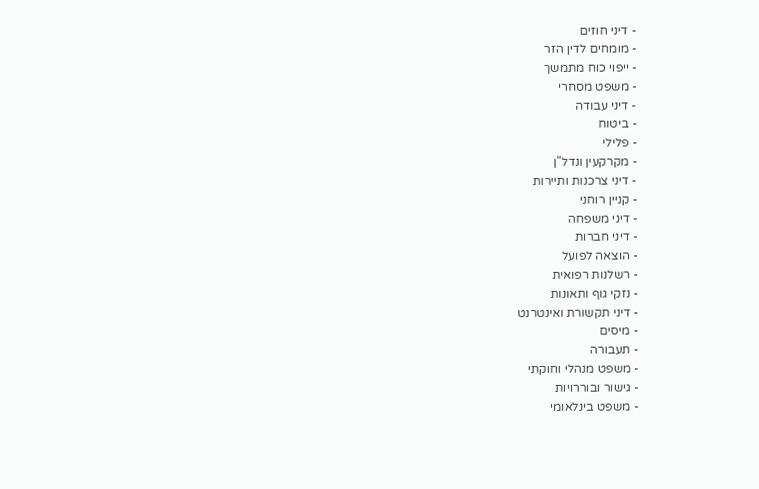- דיני חוזים
- מומחים לדין הזר
- ייפוי כוח מתמשך
- משפט מסחרי
- דיני עבודה
- ביטוח
- פלילי
- מקרקעין ונדל"ן
- דיני צרכנות ותיירות
- קניין רוחני
- דיני משפחה
- דיני חברות
- הוצאה לפועל
- רשלנות רפואית
- נזקי גוף ותאונות
- דיני תקשורת ואינטרנט
- מיסים
- תעבורה
- משפט מנהלי וחוקתי
- גישור ובוררויות
- משפט בינלאומי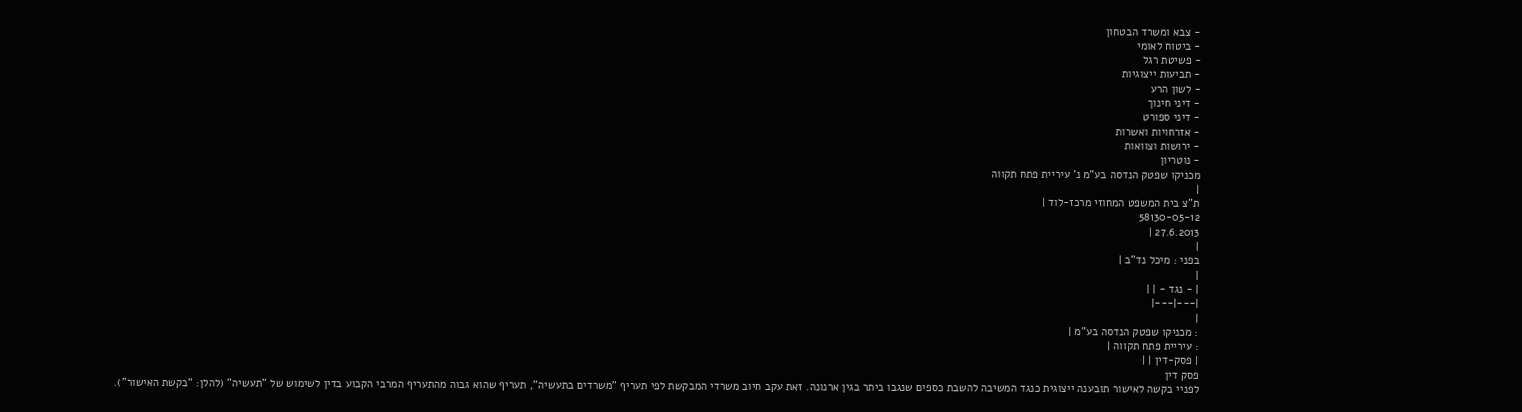- צבא ומשרד הבטחון
- ביטוח לאומי
- פשיטת רגל
- תביעות ייצוגיות
- לשון הרע
- דיני חינוך
- דיני ספורט
- אזרחויות ואשרות
- ירושות וצוואות
- נוטריון
מכניקו שפטק הנדסה בע"מ נ' עיריית פתח תקווה
|
ת"צ בית המשפט המחוזי מרכז-לוד |
58130-05-12
27.6.2013 |
|
בפני : מיכל נד"ב |
|
| - נגד - | |
|---|---|
|
: מכניקו שפטק הנדסה בע"מ |
: עיריית פתח תקווה |
| פסק-דין | |
פסק דין
לפניי בקשה לאישור תובענה ייצוגית כנגד המשיבה להשבת כספים שנגבו ביתר בגין ארנונה. זאת עקב חיוב משרדי המבקשת לפי תעריף "משרדים בתעשיה", תעריף שהוא גבוה מהתעריף המרבי הקבוע בדין לשימוש של "תעשיה" (להלן: "בקשת האישור").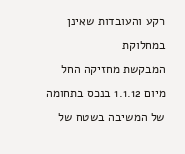רקע והעובדות שאינן במחלוקת
המבקשת מחזיקה החל מיום 1.1.12 בנכס בתחומה של המשיבה בשטח של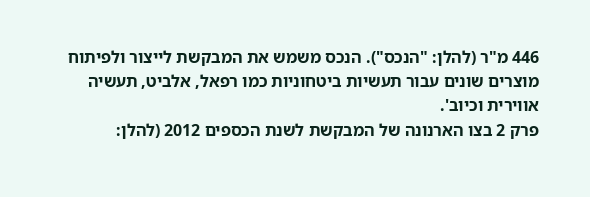446 מ"ר (להלן: "הנכס"). הנכס משמש את המבקשת לייצור ולפיתוח מוצרים שונים עבור תעשיות ביטחוניות כמו רפאל, אלביט, תעשיה אווירית וכיוב'.
פרק 2 בצו הארנונה של המבקשת לשנת הכספים 2012 (להלן: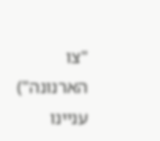"צו הארנונה") עניינו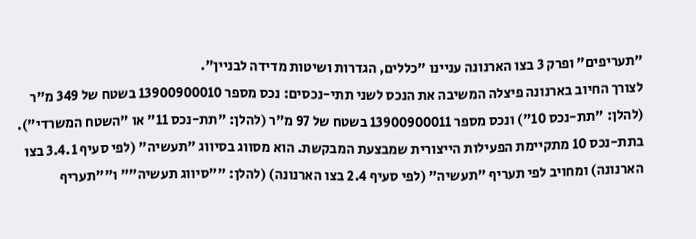"תעריפים" ופרק 3 בצו הארנונה עניינו "כללים, הגדרות ושיטות מדידה לבניין".
לצורך החיוב בארנונה פיצלה המשיבה את הנכס לשני תתי-נכסים: נכס מספר 13900900010 בשטח של 349 מ"ר (להלן: "תת-נכס 10") ונכס מספר 13900900011 בשטח של 97 מ"ר (להלן: "תת-נכס 11" או "השטח המשרדי").
בתת-נכס 10 מתקיימת הפעילות הייצורית שמבצעת המבקשת. הוא מסווג בסיווג "תעשיה" (לפי סעיף 3.4.1 בצו הארנונה) ומחויב לפי תעריף "תעשיה" (לפי סעיף 2.4 בצו הארנונה) (להלן: ""סיווג תעשיה"" ו""תעריף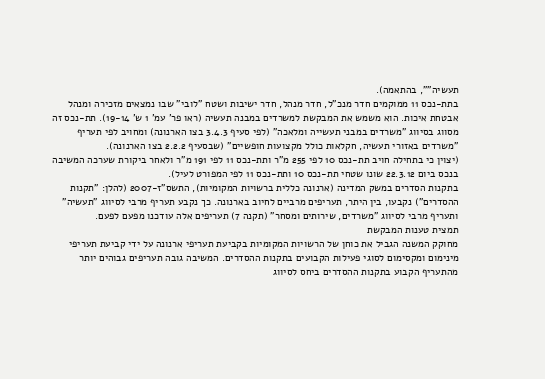תעשיה"", בהתאמה).
בתת-נכס 11 ממוקמים חדר מנכ"ל, חדר מנהל, חדר ישיבות ושטח "לובי" שבו נמצאים מזכירה ומנהל אבטחת איכות. הוא משמש את המבקשת למשרדים במבנה תעשיה (ראו פר' עמ' 1 ש' 19-14). תת-נכס זה מסווג בסיווג "משרדים במבני תעשייה ומלאכה" (לפי סעיף 3.4.3 בצו הארנונה) ומחויב לפי תעריף "משרדים באזורי תעשיה, חקלאות כולל מקצועות חופשיים" (שבסעיף 2.2.2 בצו הארנונה).
(יצוין כי בתחילה חויב תת-נכס 10 לפי 255 מ"ר ותת-נכס 11 לפי 191 מ"ר ולאחר ביקורת שערכה המשיבה בנכס ביום 22.3.12 שונו שטחי תת-נכס 10 ותת-נכס 11 לפי המפורט לעיל).
בתקנות הסדרים במשק המדינה (ארנונה כללית ברשויות המקומיות), התשס"ז-2007 (להלן: "תקנות ההסדרים") נקבעו, בין היתר, תעריפים מרביים לחיוב בארנונה. כך נקבע תעריף מרבי לסיווג "תעשיה" ותעריף מרבי לסיווג "משרדים, שירותים ומסחר" (תקנה 7) תעריפים אלה עודכנו מפעם לפעם.
תמצית טענות המבקשת
מחוקק המשנה הגביל את כוחן של הרשויות המקומיות בקביעת תעריפי ארנונה על ידי קביעת תעריפי מינימום ומקסימום לסוגי פעילות הקבועים בתקנות ההסדרים. המשיבה גובה תעריפים גבוהים יותר מהתעריף הקבוע בתקנות ההסדרים ביחס לסיווג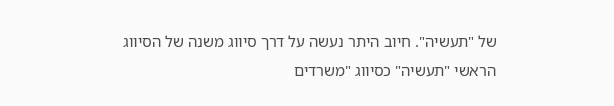של "תעשיה". חיוב היתר נעשה על דרך סיווג משנה של הסיווג הראשי "תעשיה" כסיווג "משרדים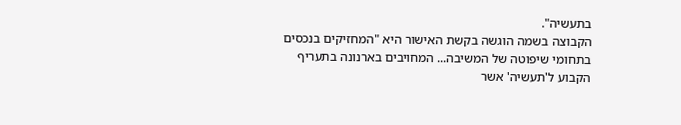בתעשיה".
הקבוצה בשמה הוגשה בקשת האישור היא "המחזיקים בנכסים בתחומי שיפוטה של המשיבה... המחויבים בארנונה בתעריף הקבוע ל'תעשיה' אשר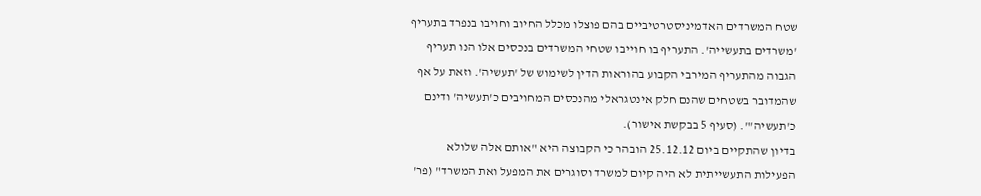שטח המשרדים האדמיניסטרטיביים בהם פוצלו מכלל החיוב וחויבו בנפרד בתעריף 'משרדים בתעשייה'. התעריף בו חוייבו שטחי המשרדים בנכסים אלו הנו תעריף הגבוה מהתעריף המירבי הקבוע בהוראות הדין לשימוש של 'תעשיה'. וזאת על אף שהמדובר בשטחים שהנם חלק אינטגראלי מהנכסים המחויבים כ'תעשיה' ודינם כ'תעשיה'". (סעיף 5 בבקשת אישור).
בדיון שהתקיים ביום 25.12.12 הובהר כי הקבוצה היא "אותם אלה שלולא הפעילות התעשייתית לא היה קיום למשרד וסוגרים את המפעל ואת המשרד" (פר'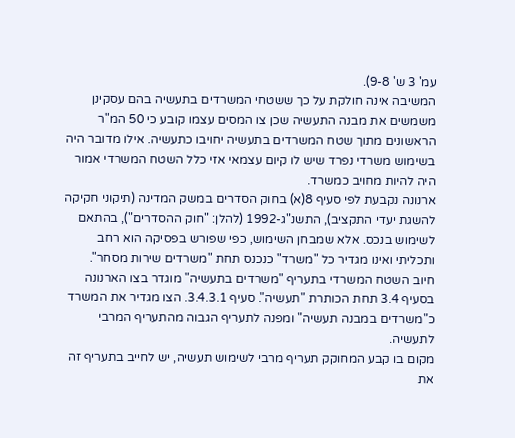עמ' 3 ש' 9-8).
המשיבה אינה חולקת על כך ששטחי המשרדים בתעשיה בהם עסקינן משמשים את מבנה התעשיה שכן צו המסים עצמו קובע כי 50 המ"ר הראשונים מתוך שטח המשרדים בתעשיה יחויבו כתעשיה. אילו מדובר היה בשימוש משרדי נפרד שיש לו קיום עצמאי אזי כלל השטח המשרדי אמור היה להיות מחויב כמשרד.
ארנונה נקבעת לפי סעיף 8(א) בחוק הסדרים במשק המדינה (תיקוני חקיקה להשגת יעדי התקציב), התשנ"ג-1992 (להלן: "חוק ההסדרים"), בהתאם לשימוש בנכס. אלא שמבחן השימוש, כפי שפורש בפסיקה הוא רחב ותכליתי ואינו מגדיר כל "משרד" כנכנס תחת "משרדים שירות מסחר".
חיוב השטח המשרדי בתעריף "משרדים בתעשיה" מוגדר בצו הארנונה בסעיף 3.4 תחת הכותרת "תעשיה". סעיף 3.4.3.1. הצו מגדיר את המשרד כ"משרדים במבנה תעשיה" ומפנה לתעריף הגבוה מהתעריף המרבי לתעשיה.
מקום בו קבע המחוקק תעריף מרבי לשימוש תעשיה, יש לחייב בתעריף זה את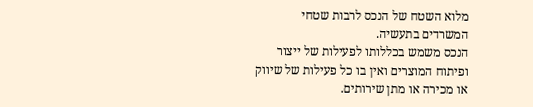מלוא השטח של הנכס לרבות שטחי המשרדים בתעשיה.
הנכס משמש בכללותו לפעילות של ייצור ופיתוח המוצרים ואין בו כל פעילות של שיווק או מכירה או מתן שירותים.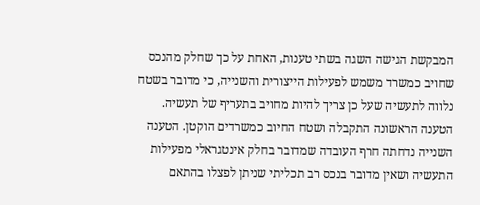המבקשת הגישה השגה בשתי טענות, האחת על כך שחלק מהנכס שחויב כמשרד משמש לפעילות הייצורית והשנייה, כי מדובר בשטח נלווה לתעשיה שעל כן צריך להיות מחויב בתעריף של תעשיה. הטענה הראשונה התקבלה ושטח החיוב כמשרדים הוקטן. הטענה השנייה נדחתה חרף העובדה שמדובר בחלק אינטגראלי מפעילות התעשיה ושאין מדובר בנכס רב תכליתי שניתן לפצלו בהתאם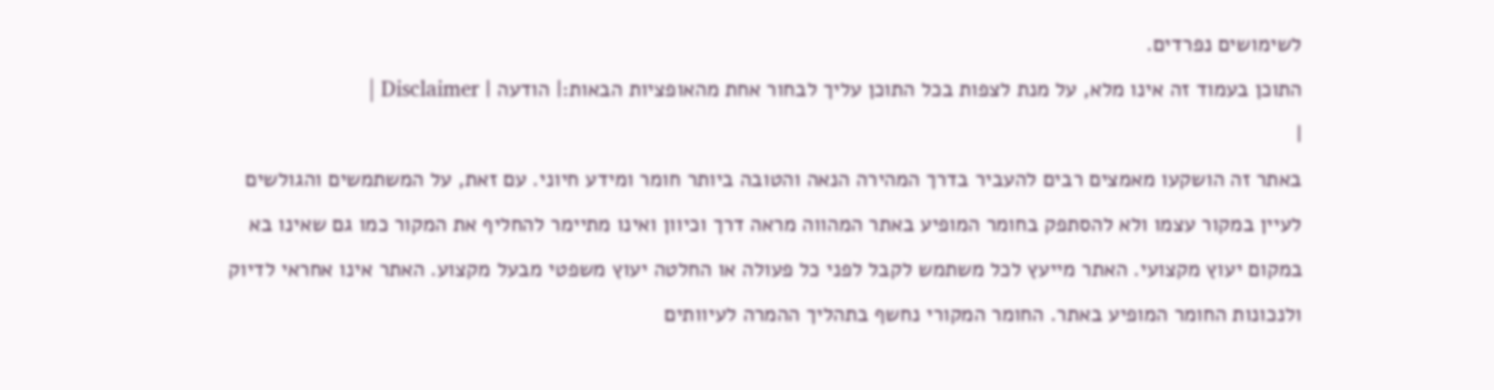לשימושים נפרדים.
התוכן בעמוד זה אינו מלא, על מנת לצפות בכל התוכן עליך לבחור אחת מהאופציות הבאות:| הודעה | Disclaimer |
|
באתר זה הושקעו מאמצים רבים להעביר בדרך המהירה הנאה והטובה ביותר חומר ומידע חיוני. עם זאת, על המשתמשים והגולשים לעיין במקור עצמו ולא להסתפק בחומר המופיע באתר המהווה מראה דרך וכיוון ואינו מתיימר להחליף את המקור כמו גם שאינו בא במקום יעוץ מקצועי. האתר מייעץ לכל משתמש לקבל לפני כל פעולה או החלטה יעוץ משפטי מבעל מקצוע. האתר אינו אחראי לדיוק ולנכונות החומר המופיע באתר. החומר המקורי נחשף בתהליך ההמרה לעיוותים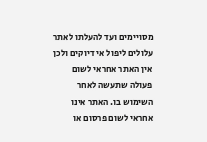מסויימים ועד להעלתו לאתר עלולים ליפול אי דיוקים ולכן אין האתר אחראי לשום פעולה שתעשה לאחר השימוש בו. האתר אינו אחראי לשום פרסום או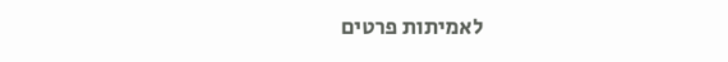לאמיתות פרטים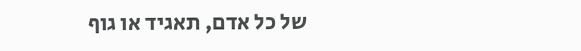של כל אדם, תאגיד או גוף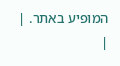המופיע באתר. |
|